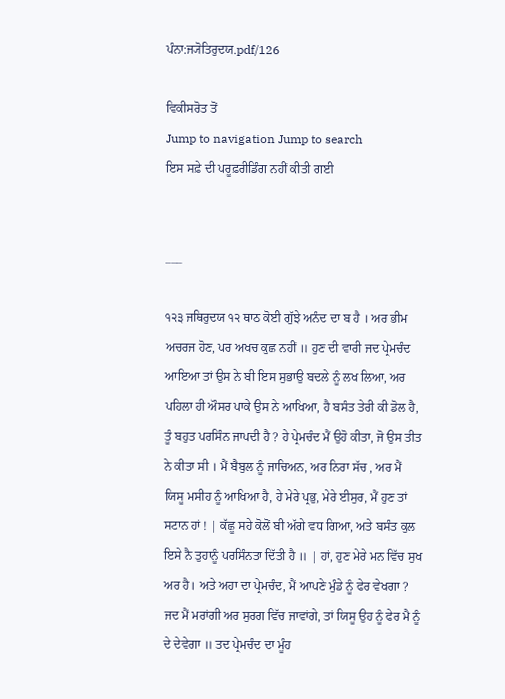ਪੰਨਾ:ਜ੍ਯੋਤਿਰੁਦਯ.pdf/126

ਵਿਕੀਸਰੋਤ ਤੋਂ
Jump to navigation Jump to search
ਇਸ ਸਫ਼ੇ ਦੀ ਪਰੂਫ਼ਰੀਡਿੰਗ ਨਹੀਂ ਕੀਤੀ ਗਈ


___

੧੨੩ ਜਥਿਰੁਦਯ ੧੨ ਥਾਠ ਕੋਈ ਗੁੱਝੇ ਅਨੰਦ ਦਾ ਬ ਹੈ । ਅਰ ਭੀਮ ਅਚਰਜ ਹੋਣ, ਪਰ ਅਖਚ ਕੁਛ ਨਹੀਂ ॥ ਹੁਣ ਦੀ ਵਾਰੀ ਜਦ ਪ੍ਰੇਮਚੰਦ ਆਇਆ ਤਾਂ ਉਸ ਨੇ ਬੀ ਇਸ ਸੁਭਾਉ ਬਦਲੇ ਨੂੰ ਲਖ ਲਿਆ, ਅਰ ਪਹਿਲਾ ਹੀ ਔਸਰ ਪਾਕੇ ਉਸ ਨੇ ਆਖਿਆ, ਹੈ ਬਸੰਤ ਤੇਰੀ ਕੀ ਡੋਲ ਹੈ, ਤੂੰ ਬਹੁਤ ਪਰਸਿੰਨ ਜਾਪਦੀ ਹੈ ? ਹੇ ਪ੍ਰੇਮਚੰਦ ਮੈਂ ਉਹੋ ਕੀਤਾ, ਜੋ ਉਸ ਤੀਤ ਨੇ ਕੀਤਾ ਸੀ । ਮੈਂ ਬੈਬੁਲ ਨੂੰ ਜਾਚਿਅਨ, ਅਰ ਨਿਰਾ ਸੱਚ , ਅਰ ਮੈਂ ਯਿਸੂ ਮਸੀਹ ਨੂੰ ਆਖਿਆ ਹੈ, ਹੇ ਮੇਰੇ ਪ੍ਰਭੁ, ਮੇਰੇ ਈਸੁਰ, ਮੈਂ ਹੁਣ ਤਾਂ ਸਟਾਨ ਹਾਂ ! | ਕੱਛੂ ਸਹੇ ਕੋਲੋਂ ਬੀ ਅੱਗੇ ਵਧ ਗਿਆ, ਅਤੇ ਬਸੰਤ ਕੁਲ ਇਸੇ ਨੈ ਤੁਹਾਨੂੰ ਪਰਸਿੰਨਤਾ ਦਿੱਤੀ ਹੈ ॥ | ਹਾਂ, ਹੁਣ ਮੇਰੇ ਮਨ ਵਿੱਚ ਸੁਖ ਅਰ ਹੈ। ਅਤੇ ਅਹਾ ਦਾ ਪ੍ਰੇਮਚੰਦ, ਮੈਂ ਆਪਣੇ ਮੁੰਡੇ ਨੂੰ ਫੇਰ ਵੇਖਗਾ ? ਜਦ ਮੈਂ ਮਰਾਂਗੀ ਅਰ ਸੁਰਗ ਵਿੱਚ ਜਾਵਾਂਗੇ, ਤਾਂ ਯਿਸੂ ਉਹ ਨੂੰ ਫੇਰ ਮੈ ਨੂੰ ਦੇ ਦੇਵੇਗਾ ॥ ਤਦ ਪ੍ਰੇਮਚੰਦ ਦਾ ਮੂੰਹ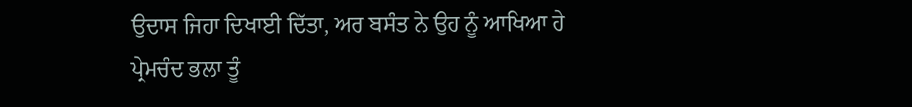ਉਦਾਸ ਜਿਹਾ ਦਿਖਾਈ ਦਿੱਤਾ, ਅਰ ਬਸੰਤ ਨੇ ਉਹ ਨੂੰ ਆਖਿਆ ਹੇ ਪ੍ਰੇਮਚੰਦ ਭਲਾ ਤੂੰ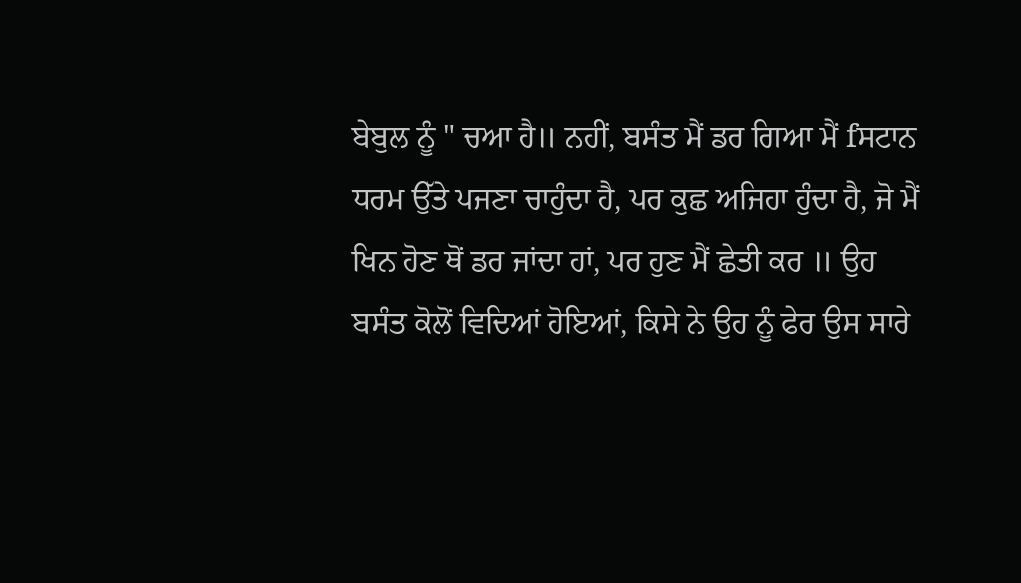ਬੇਬੁਲ ਨੂੰ " ਚਆ ਹੈ॥ ਨਹੀਂ, ਬਸੰਤ ਮੈਂ ਡਰ ਗਿਆ ਮੈਂ fਸਟਾਨ ਧਰਮ ਉੱਤੇ ਪਜਣਾ ਚਾਹੁੰਦਾ ਹੈ, ਪਰ ਕੁਛ ਅਜਿਹਾ ਹੁੰਦਾ ਹੈ, ਜੋ ਮੈਂ ਖਿਨ ਹੋਣ ਥੋਂ ਡਰ ਜਾਂਦਾ ਹਾਂ, ਪਰ ਹੁਣ ਮੈਂ ਛੇਤੀ ਕਰ ॥ ਉਹ ਬਸੰਤ ਕੋਲੋਂ ਵਿਦਿਆਂ ਹੋਇਆਂ, ਕਿਸੇ ਨੇ ਉਹ ਨੂੰ ਫੇਰ ਉਸ ਸਾਰੇ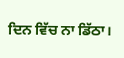ਦਿਨ ਵਿੱਚ ਨਾ ਡਿੱਠਾ।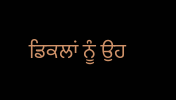ਡਿਕਲਾਂ ਨੂੰ ਉਹ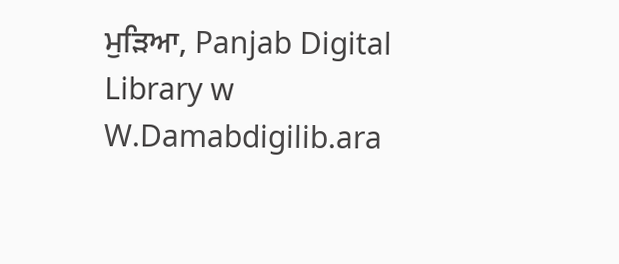ਮੁੜਿਆ, Panjab Digital Library w W.Damabdigilib.ara